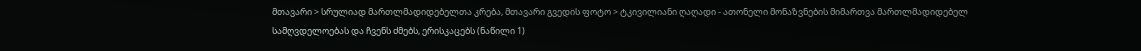მთავარი > სრულიად მართლმადიდებელთა კრება, მთავარი გვედის ფოტო > ტკივილიანი ღაღადი - ათონელი მონაზვნების მიმართვა მართლმადიდებელ სამღვდელოებას და ჩვენს ძმებს, ერისკაცებს (ნაწილი 1)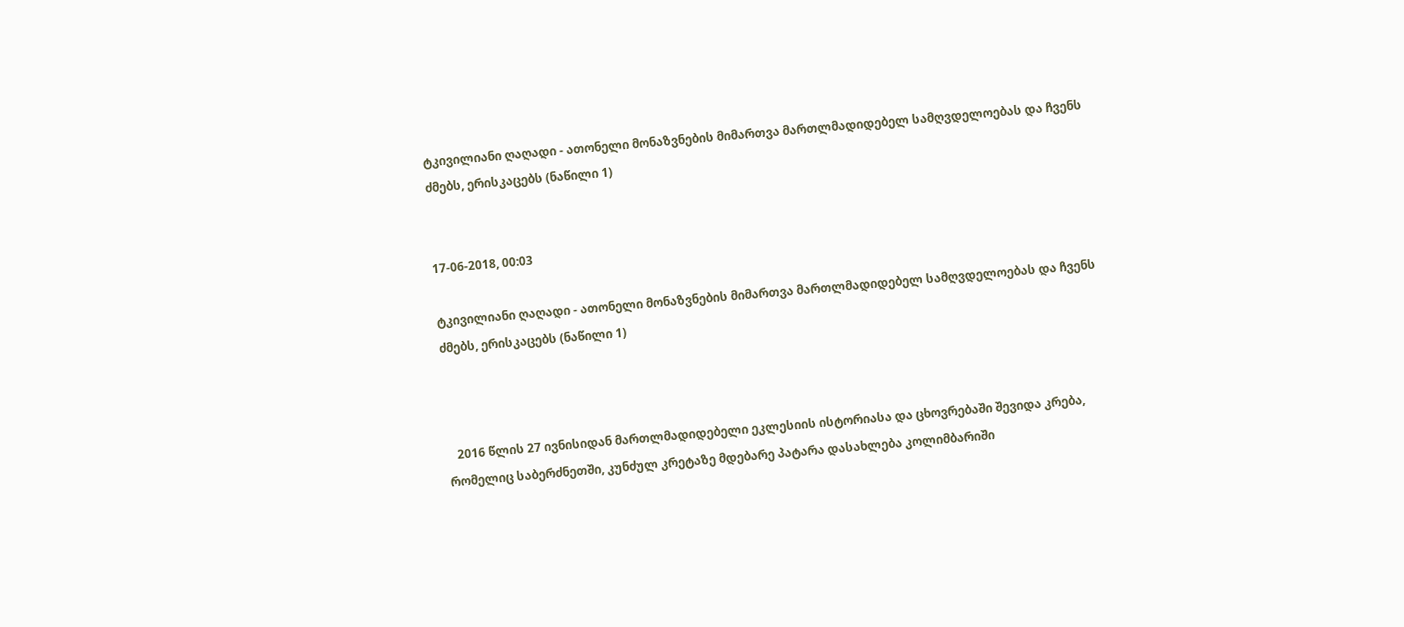ტკივილიანი ღაღადი - ათონელი მონაზვნების მიმართვა მართლმადიდებელ სამღვდელოებას და ჩვენს ძმებს, ერისკაცებს (ნაწილი 1)


17-06-2018, 00:03

ტკივილიანი ღაღადი - ათონელი მონაზვნების მიმართვა მართლმადიდებელ სამღვდელოებას და ჩვენს ძმებს, ერისკაცებს (ნაწილი 1)



   2016 წლის 27 ივნისიდან მართლმადიდებელი ეკლესიის ისტორიასა და ცხოვრებაში შევიდა კრება, რომელიც საბერძნეთში, კუნძულ კრეტაზე მდებარე პატარა დასახლება კოლიმბარიში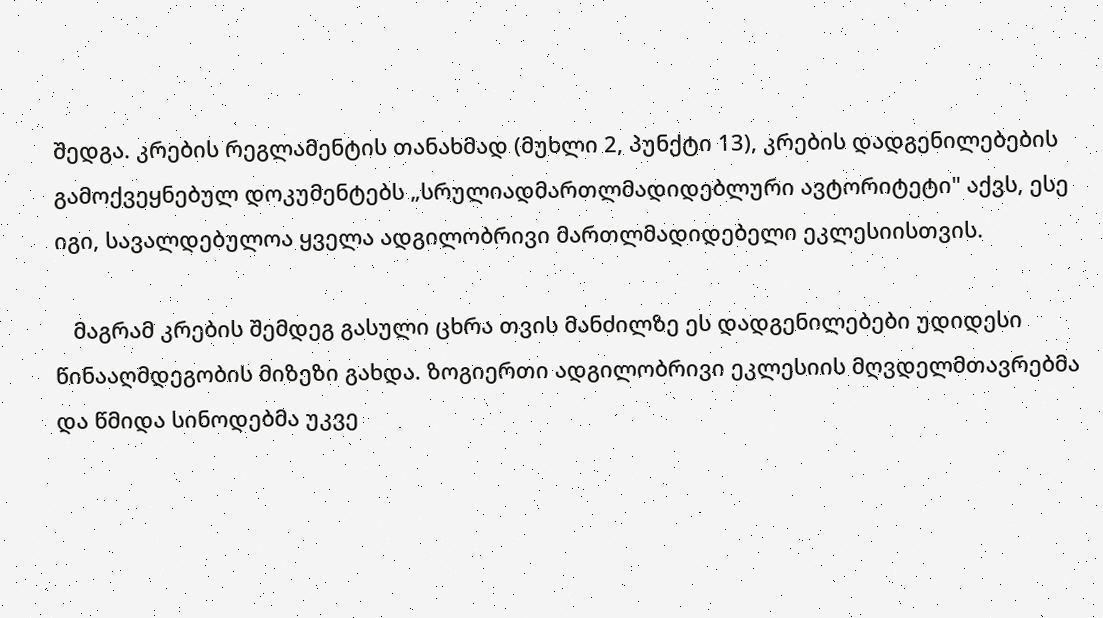შედგა. კრების რეგლამენტის თანახმად (მუხლი 2, პუნქტი 13), კრების დადგენილებების გამოქვეყნებულ დოკუმენტებს „სრულიადმართლმადიდებლური ავტორიტეტი" აქვს, ესე იგი, სავალდებულოა ყველა ადგილობრივი მართლმადიდებელი ეკლესიისთვის.

   მაგრამ კრების შემდეგ გასული ცხრა თვის მანძილზე ეს დადგენილებები უდიდესი წინააღმდეგობის მიზეზი გახდა. ზოგიერთი ადგილობრივი ეკლესიის მღვდელმთავრებმა და წმიდა სინოდებმა უკვე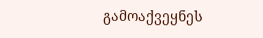გამოაქვეყნეს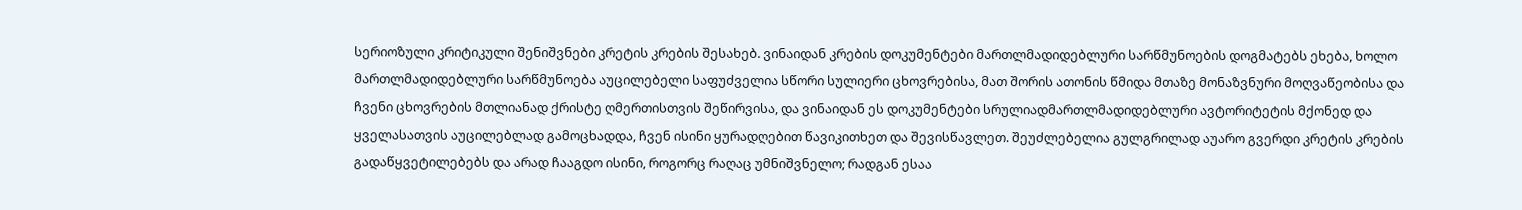სერიოზული კრიტიკული შენიშვნები კრეტის კრების შესახებ. ვინაიდან კრების დოკუმენტები მართლმადიდებლური სარწმუნოების დოგმატებს ეხება, ხოლო მართლმადიდებლური სარწმუნოება აუცილებელი საფუძველია სწორი სულიერი ცხოვრებისა, მათ შორის ათონის წმიდა მთაზე მონაზვნური მოღვაწეობისა და ჩვენი ცხოვრების მთლიანად ქრისტე ღმერთისთვის შეწირვისა, და ვინაიდან ეს დოკუმენტები სრულიადმართლმადიდებლური ავტორიტეტის მქონედ და ყველასათვის აუცილებლად გამოცხადდა, ჩვენ ისინი ყურადღებით წავიკითხეთ და შევისწავლეთ. შეუძლებელია გულგრილად აუარო გვერდი კრეტის კრების გადაწყვეტილებებს და არად ჩააგდო ისინი, როგორც რაღაც უმნიშვნელო; რადგან ესაა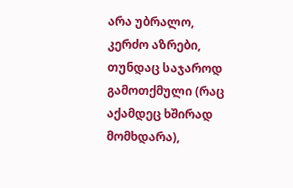არა უბრალო, კერძო აზრები, თუნდაც საჯაროდ გამოთქმული (რაც აქამდეც ხშირად მომხდარა),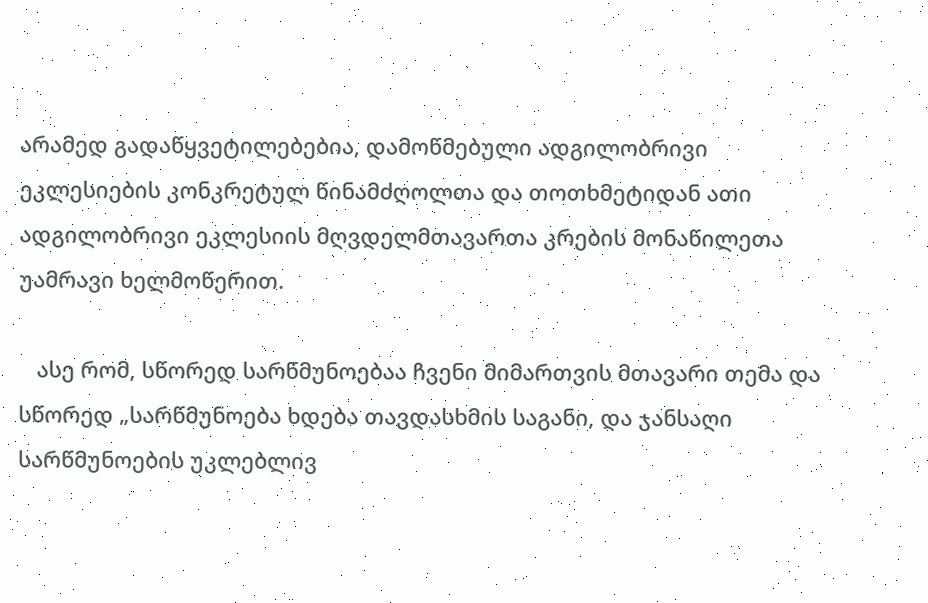არამედ გადაწყვეტილებებია, დამოწმებული ადგილობრივი ეკლესიების კონკრეტულ წინამძღოლთა და თოთხმეტიდან ათი ადგილობრივი ეკლესიის მღვდელმთავართა კრების მონაწილეთა უამრავი ხელმოწერით.

   ასე რომ, სწორედ სარწმუნოებაა ჩვენი მიმართვის მთავარი თემა და სწორედ „სარწმუნოება ხდება თავდასხმის საგანი, და ჯანსაღი სარწმუნოების უკლებლივ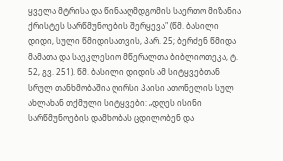ყველა მტრისა და წინააღმდგომის საერთო მიზანია ქრისტეს სარწმუნოების შერყევა" (წმ. ბასილი დიდი, სული წმიდისათვის, პარ. 25; ბერძენ წმიდა მამათა და საეკლესიო მწერალთა ბიბლიოთეკა, ტ. 52, გვ. 251). წმ. ბასილი დიდის ამ სიტყვებთან სრულ თანხმობაშია ღირსი პაისი ათონელის სულ ახლახან თქმული სიტყვები: „დღეს ისინი სარწმუნოების დამხობას ცდილობენ და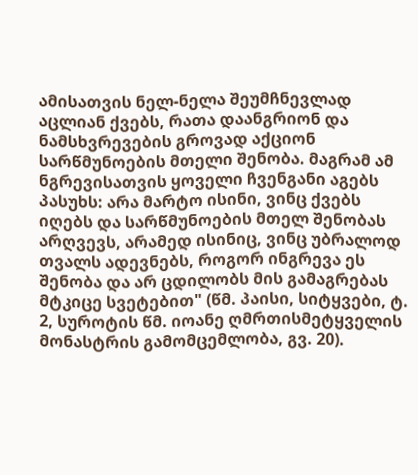ამისათვის ნელ-ნელა შეუმჩნევლად აცლიან ქვებს, რათა დაანგრიონ და ნამსხვრევების გროვად აქციონ სარწმუნოების მთელი შენობა. მაგრამ ამ ნგრევისათვის ყოველი ჩვენგანი აგებს პასუხს: არა მარტო ისინი, ვინც ქვებს იღებს და სარწმუნოების მთელ შენობას არღვევს, არამედ ისინიც, ვინც უბრალოდ თვალს ადევნებს, როგორ ინგრევა ეს შენობა და არ ცდილობს მის გამაგრებას მტკიცე სვეტებით" (წმ. პაისი, სიტყვები, ტ. 2, სუროტის წმ. იოანე ღმრთისმეტყველის მონასტრის გამომცემლობა, გვ. 20).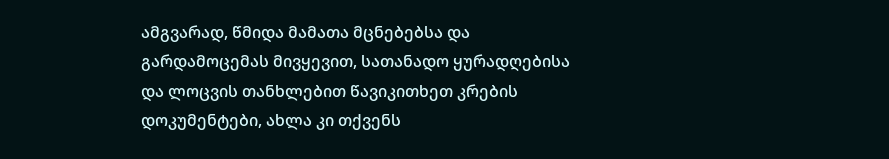ამგვარად, წმიდა მამათა მცნებებსა და გარდამოცემას მივყევით, სათანადო ყურადღებისა და ლოცვის თანხლებით წავიკითხეთ კრების დოკუმენტები, ახლა კი თქვენს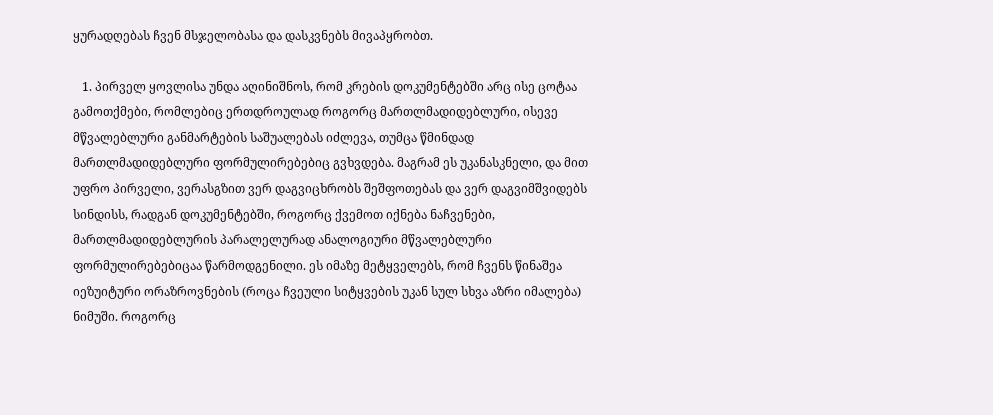ყურადღებას ჩვენ მსჯელობასა და დასკვნებს მივაპყრობთ.

   1. პირველ ყოვლისა უნდა აღინიშნოს, რომ კრების დოკუმენტებში არც ისე ცოტაა გამოთქმები, რომლებიც ერთდროულად როგორც მართლმადიდებლური, ისევე მწვალებლური განმარტების საშუალებას იძლევა, თუმცა წმინდად მართლმადიდებლური ფორმულირებებიც გვხვდება. მაგრამ ეს უკანასკნელი, და მით უფრო პირველი, ვერასგზით ვერ დაგვიცხრობს შეშფოთებას და ვერ დაგვიმშვიდებს სინდისს, რადგან დოკუმენტებში, როგორც ქვემოთ იქნება ნაჩვენები, მართლმადიდებლურის პარალელურად ანალოგიური მწვალებლური ფორმულირებებიცაა წარმოდგენილი. ეს იმაზე მეტყველებს, რომ ჩვენს წინაშეა იეზუიტური ორაზროვნების (როცა ჩვეული სიტყვების უკან სულ სხვა აზრი იმალება) ნიმუში. როგორც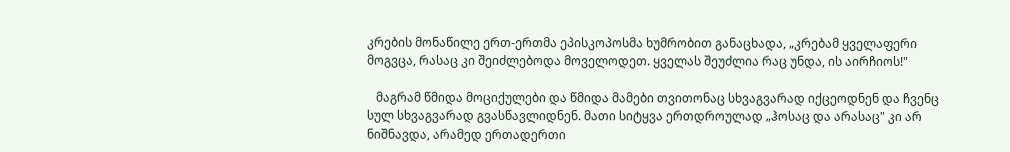კრების მონაწილე ერთ-ერთმა ეპისკოპოსმა ხუმრობით განაცხადა, „კრებამ ყველაფერი მოგვცა, რასაც კი შეიძლებოდა მოველოდეთ. ყველას შეუძლია რაც უნდა, ის აირჩიოს!"

   მაგრამ წმიდა მოციქულები და წმიდა მამები თვითონაც სხვაგვარად იქცეოდნენ და ჩვენც სულ სხვაგვარად გვასწავლიდნენ. მათი სიტყვა ერთდროულად „ჰოსაც და არასაც" კი არ ნიშნავდა, არამედ ერთადერთი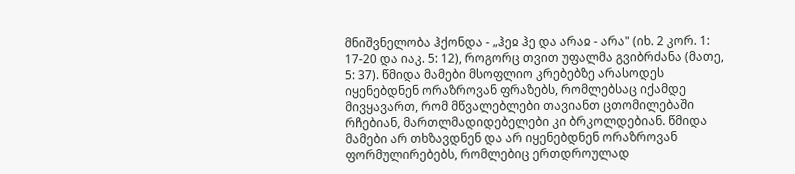მნიშვნელობა ჰქონდა - „ჰეჲ ჰე და არაჲ - არა" (იხ. 2 კორ. 1: 17-20 და იაკ. 5: 12), როგორც თვით უფალმა გვიბრძანა (მათე, 5: 37). წმიდა მამები მსოფლიო კრებებზე არასოდეს იყენებდნენ ორაზროვან ფრაზებს, რომლებსაც იქამდე მივყავართ, რომ მწვალებლები თავიანთ ცთომილებაში რჩებიან, მართლმადიდებელები კი ბრკოლდებიან. წმიდა მამები არ თხზავდნენ და არ იყენებდნენ ორაზროვან ფორმულირებებს, რომლებიც ერთდროულად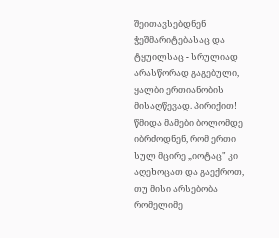შეითავსებდნენ ჭეშმარიტებასაც და ტყუილსაც - სრულიად არასწორად გაგებული, ყალბი ერთიანობის მისაღწევად. პირიქით! წმიდა მამები ბოლომდე იბრძოდნენ, რომ ერთი სულ მცირე „იოტაც" კი აღეხოცათ და გაექროთ, თუ მისი არსებობა რომელიმე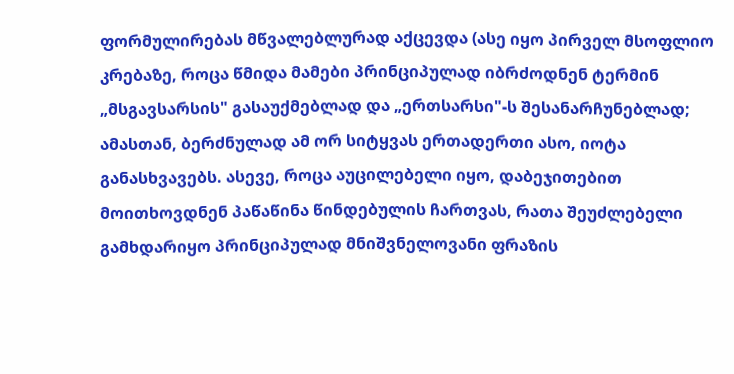ფორმულირებას მწვალებლურად აქცევდა (ასე იყო პირველ მსოფლიო კრებაზე, როცა წმიდა მამები პრინციპულად იბრძოდნენ ტერმინ „მსგავსარსის" გასაუქმებლად და „ერთსარსი"-ს შესანარჩუნებლად; ამასთან, ბერძნულად ამ ორ სიტყვას ერთადერთი ასო, იოტა განასხვავებს. ასევე, როცა აუცილებელი იყო, დაბეჯითებით მოითხოვდნენ პაწაწინა წინდებულის ჩართვას, რათა შეუძლებელი გამხდარიყო პრინციპულად მნიშვნელოვანი ფრაზის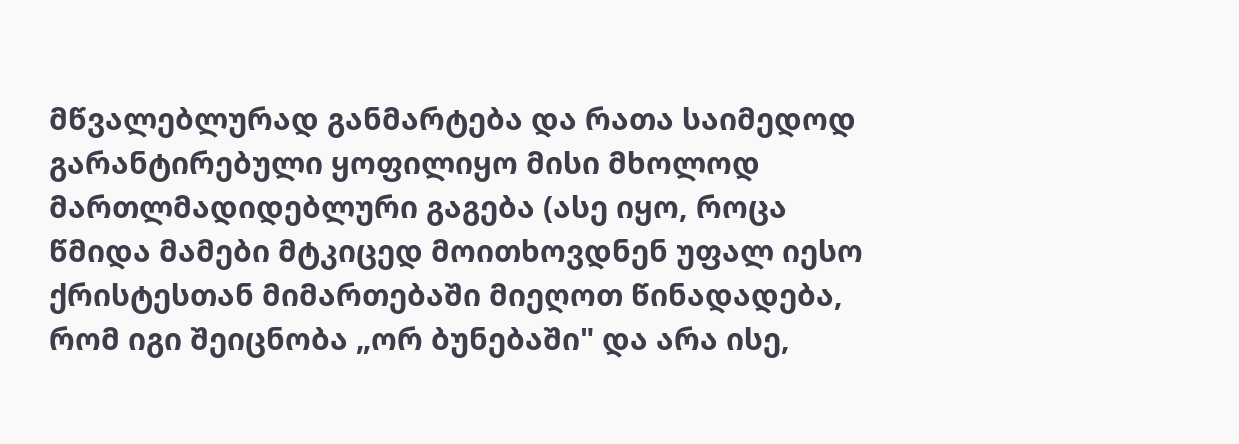მწვალებლურად განმარტება და რათა საიმედოდ გარანტირებული ყოფილიყო მისი მხოლოდ მართლმადიდებლური გაგება (ასე იყო, როცა წმიდა მამები მტკიცედ მოითხოვდნენ უფალ იესო ქრისტესთან მიმართებაში მიეღოთ წინადადება, რომ იგი შეიცნობა „ორ ბუნებაში" და არა ისე,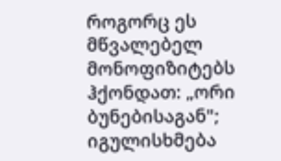როგორც ეს მწვალებელ მონოფიზიტებს ჰქონდათ: „ორი ბუნებისაგან"; იგულისხმება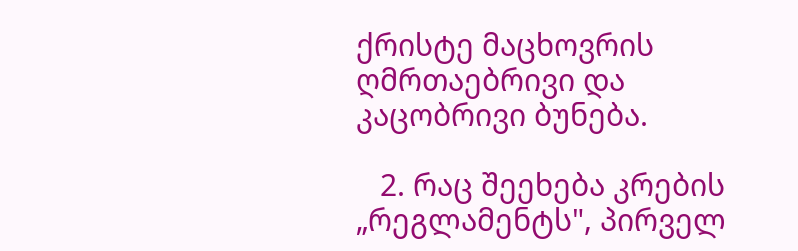ქრისტე მაცხოვრის ღმრთაებრივი და კაცობრივი ბუნება.

   2. რაც შეეხება კრების „რეგლამენტს", პირველ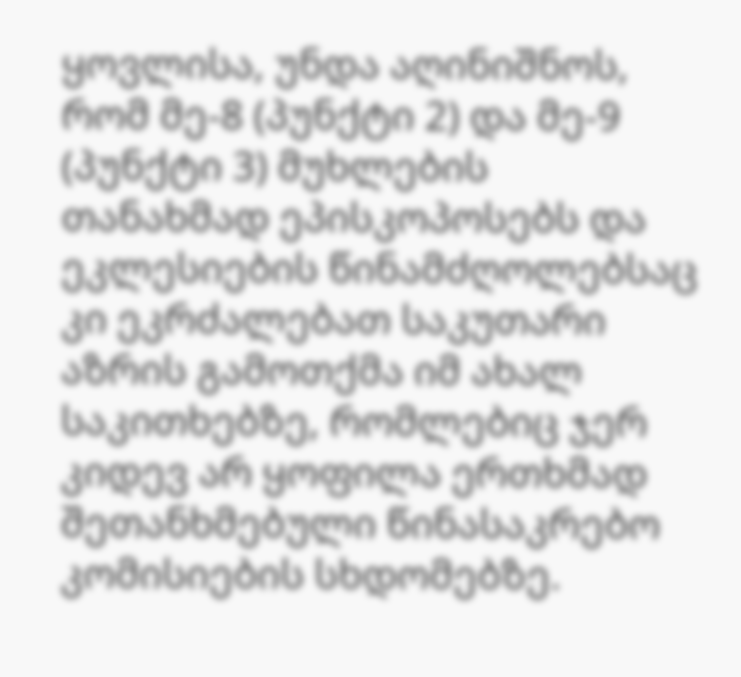ყოვლისა, უნდა აღინიშნოს, რომ მე-8 (პუნქტი 2) და მე-9 (პუნქტი 3) მუხლების თანახმად ეპისკოპოსებს და ეკლესიების წინამძღოლებსაც კი ეკრძალებათ საკუთარი აზრის გამოთქმა იმ ახალ საკითხებზე, რომლებიც ჯერ კიდევ არ ყოფილა ერთხმად შეთანხმებული წინასაკრებო კომისიების სხდომებზე.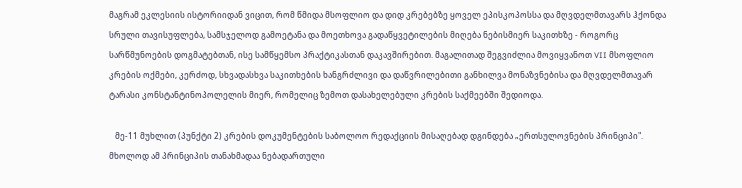მაგრამ ეკლესიის ისტორიიდან ვიცით, რომ წმიდა მსოფლიო და დიდ კრებებზე ყოველ ეპისკოპოსსა და მღვდელმთავარს ჰქონდა სრული თავისუფლება, სამსჯელოდ გამოეტანა და მოეთხოვა გადაწყვეტილების მიღება ნებისმიერ საკითხზე - როგორც სარწმუნოების დოგმატებთან, ისე სამწყემსო პრაქტიკასთან დაკავშირებით. მაგალითად შეგვიძლია მოვიყვანოთ VII მსოფლიო კრების ოქმები, კერძოდ, სხვადასხვა საკითხების ხანგრძლივი და დაწვრილებითი განხილვა მონაზვნებისა და მღვდელმთავარ ტარასი კონსტანტინოპოლელის მიერ, რომელიც ზემოთ დასახელებული კრების საქმეებში შედიოდა.

   მე-11 მუხლით (პუნქტი 2) კრების დოკუმენტების საბოლოო რედაქციის მისაღებად დგინდება „ერთსულოვნების პრინციპი". მხოლოდ ამ პრინციპის თანახმადაა ნებადართული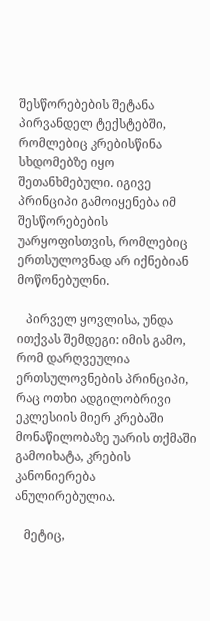შესწორებების შეტანა პირვანდელ ტექსტებში, რომლებიც კრებისწინა სხდომებზე იყო შეთანხმებული. იგივე პრინციპი გამოიყენება იმ შესწორებების უარყოფისთვის, რომლებიც ერთსულოვნად არ იქნებიან მოწონებულნი.

   პირველ ყოვლისა, უნდა ითქვას შემდეგი: იმის გამო, რომ დარღვეულია ერთსულოვნების პრინციპი, რაც ოთხი ადგილობრივი ეკლესიის მიერ კრებაში მონაწილობაზე უარის თქმაში გამოიხატა, კრების კანონიერება ანულირებულია.

   მეტიც,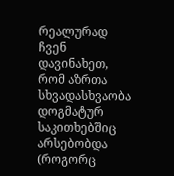რეალურად ჩვენ დავინახეთ, რომ აზრთა სხვადასხვაობა დოგმატურ საკითხებშიც არსებობდა (როგორც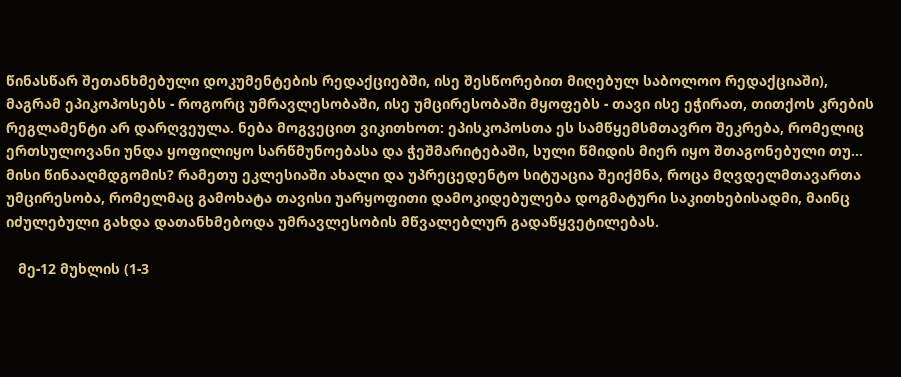წინასწარ შეთანხმებული დოკუმენტების რედაქციებში, ისე შესწორებით მიღებულ საბოლოო რედაქციაში), მაგრამ ეპიკოპოსებს - როგორც უმრავლესობაში, ისე უმცირესობაში მყოფებს - თავი ისე ეჭირათ, თითქოს კრების რეგლამენტი არ დარღვეულა. ნება მოგვეცით ვიკითხოთ: ეპისკოპოსთა ეს სამწყემსმთავრო შეკრება, რომელიც ერთსულოვანი უნდა ყოფილიყო სარწმუნოებასა და ჭეშმარიტებაში, სული წმიდის მიერ იყო შთაგონებული თუ... მისი წინააღმდგომის? რამეთუ ეკლესიაში ახალი და უპრეცედენტო სიტუაცია შეიქმნა, როცა მღვდელმთავართა უმცირესობა, რომელმაც გამოხატა თავისი უარყოფითი დამოკიდებულება დოგმატური საკითხებისადმი, მაინც იძულებული გახდა დათანხმებოდა უმრავლესობის მწვალებლურ გადაწყვეტილებას.

   მე-12 მუხლის (1-3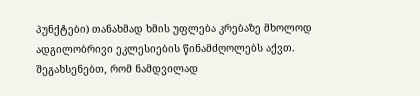პუნქტები) თანახმად ხმის უფლება კრებაზე მხოლოდ ადგილობრივი ეკლესიების წინამძღოლებს აქვთ. შეგახსენებთ, რომ ნამდვილად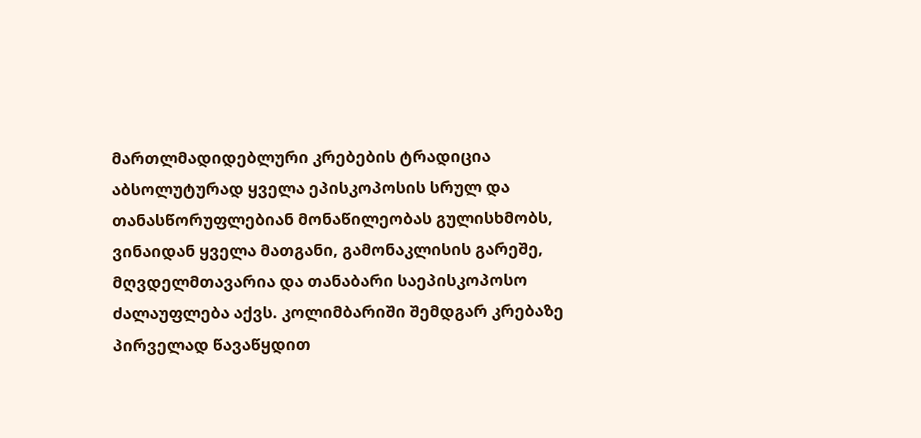მართლმადიდებლური კრებების ტრადიცია აბსოლუტურად ყველა ეპისკოპოსის სრულ და თანასწორუფლებიან მონაწილეობას გულისხმობს, ვინაიდან ყველა მათგანი, გამონაკლისის გარეშე, მღვდელმთავარია და თანაბარი საეპისკოპოსო ძალაუფლება აქვს. კოლიმბარიში შემდგარ კრებაზე პირველად წავაწყდით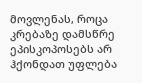მოვლენას, როცა კრებაზე დამსწრე ეპისკოპოსებს არ ჰქონდათ უფლება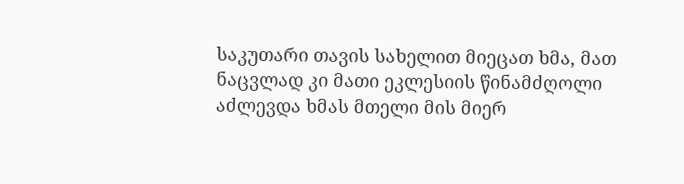საკუთარი თავის სახელით მიეცათ ხმა, მათ ნაცვლად კი მათი ეკლესიის წინამძღოლი აძლევდა ხმას მთელი მის მიერ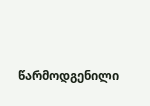წარმოდგენილი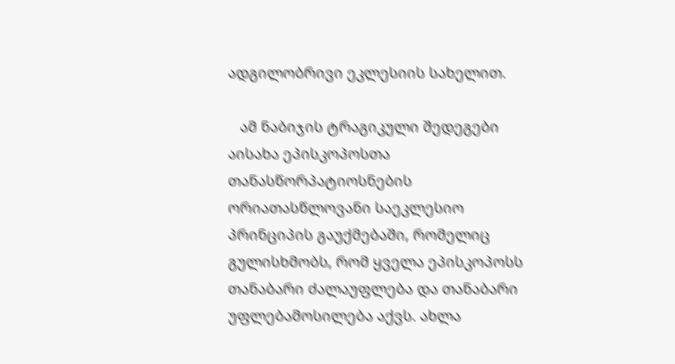ადგილობრივი ეკლესიის სახელით.

   ამ ნაბიჯის ტრაგიკული შედეგები აისახა ეპისკოპოსთა თანასწორპატიოსნების ორიათასწლოვანი საეკლესიო პრინციპის გაუქმებაში, რომელიც გულისხმობს, რომ ყველა ეპისკოპოსს თანაბარი ძალაუფლება და თანაბარი უფლებამოსილება აქვს. ახლა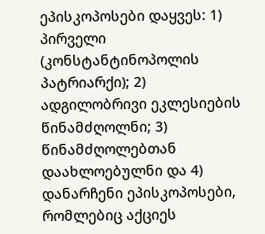ეპისკოპოსები დაყვეს: 1) პირველი (კონსტანტინოპოლის პატრიარქი); 2) ადგილობრივი ეკლესიების წინამძღოლნი; 3) წინამძღოლებთან დაახლოებულნი და 4) დანარჩენი ეპისკოპოსები, რომლებიც აქციეს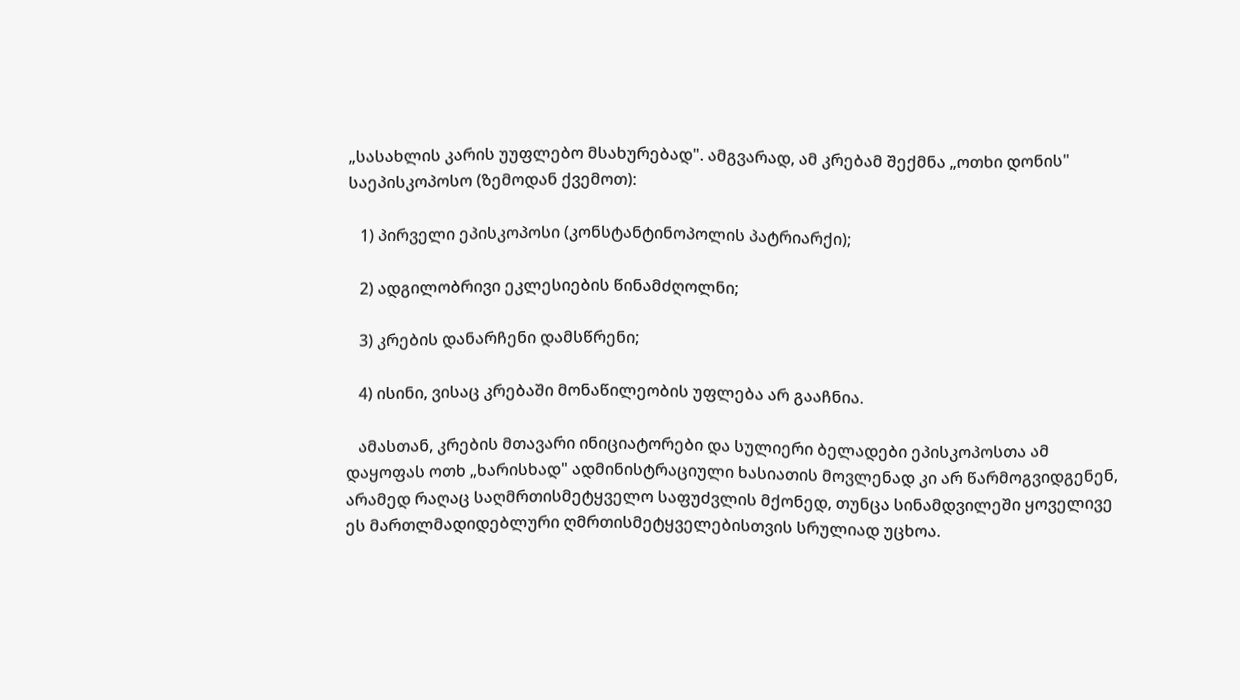„სასახლის კარის უუფლებო მსახურებად". ამგვარად, ამ კრებამ შექმნა „ოთხი დონის" საეპისკოპოსო (ზემოდან ქვემოთ):

   1) პირველი ეპისკოპოსი (კონსტანტინოპოლის პატრიარქი);

   2) ადგილობრივი ეკლესიების წინამძღოლნი;

   3) კრების დანარჩენი დამსწრენი;

   4) ისინი, ვისაც კრებაში მონაწილეობის უფლება არ გააჩნია.

   ამასთან, კრების მთავარი ინიციატორები და სულიერი ბელადები ეპისკოპოსთა ამ დაყოფას ოთხ „ხარისხად" ადმინისტრაციული ხასიათის მოვლენად კი არ წარმოგვიდგენენ, არამედ რაღაც საღმრთისმეტყველო საფუძვლის მქონედ, თუნცა სინამდვილეში ყოველივე ეს მართლმადიდებლური ღმრთისმეტყველებისთვის სრულიად უცხოა.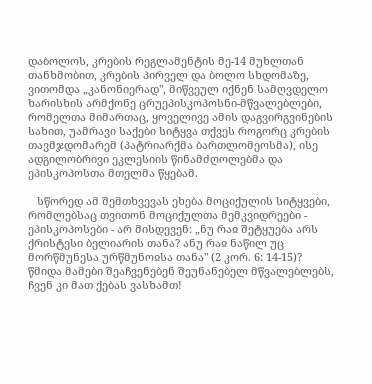დაბოლოს, კრების რეგლამენტის მე-14 მუხლთან თანხმობით, კრების პირველ და ბოლო სხდომაზე, ვითომდა „კანონიერად", მიწვეულ იქნენ სამღვდელო ხარისხის არმქონე ცრუეპისკოპოსნი-მწვალებლები, რომელთა მიმართაც, ყოველივე ამის დაგვირგვინების სახით, უამრავი საქები სიტყვა თქვეს როგორც კრების თავმჯდომარემ (პატრიარქმა ბართლომეოსმა), ისე ადგილობრივი ეკლესიის წინამძღოლებმა და ეპისკოპოსთა მთელმა წყებამ.

   სწორედ ამ შემთხვევას ეხება მოციქულის სიტყვები, რომლებსაც თვითონ მოციქულთა მემკვიდრეები - ეპისკოპოსები - არ მისდევენ: „ნუ რაჲ შეტყუება არს ქრისტესი ბელიარის თანა? ანუ რაჲ ნაწილ უც მორწმუნესა ურწმუნოჲსა თანა" (2 კორ. 6: 14-15)? წმიდა მამები შეაჩვენებენ შეუნანებელ მწვალებლებს, ჩვენ კი მათ ქებას ვასხამთ!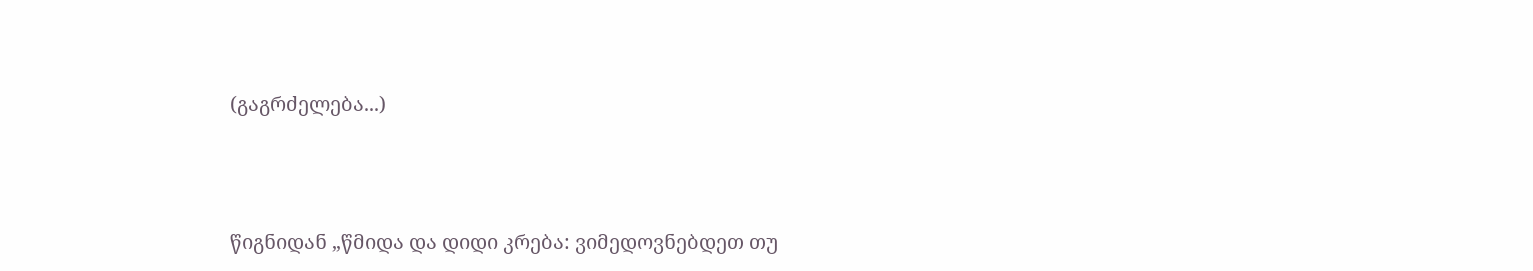(გაგრძელება...)





წიგნიდან „წმიდა და დიდი კრება: ვიმედოვნებდეთ თუ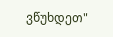ვწუხდეთ"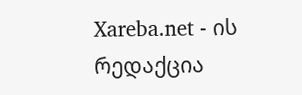Xareba.net - ის რედაქცია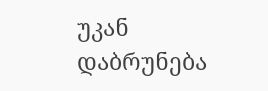უკან დაბრუნება